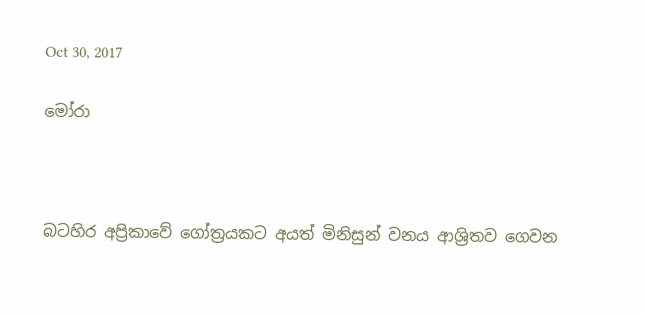Oct 30, 2017

මෝරා



බටහිර අප්‍රිකාවේ ගෝත්‍රයකට අයත් මිනිසුන් වනය ආශ්‍රිතව ගෙවන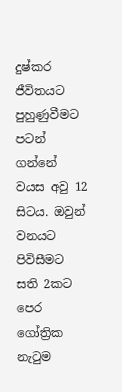දුෂ්කර ජීවිතයට පුහුණුවීමට පටන් ගන්නේ වයස අවු 12 සිටය. ඔවුන් වනයට පිවිසීමට සති 2කට පෙර ගෝත්‍රික නැටුම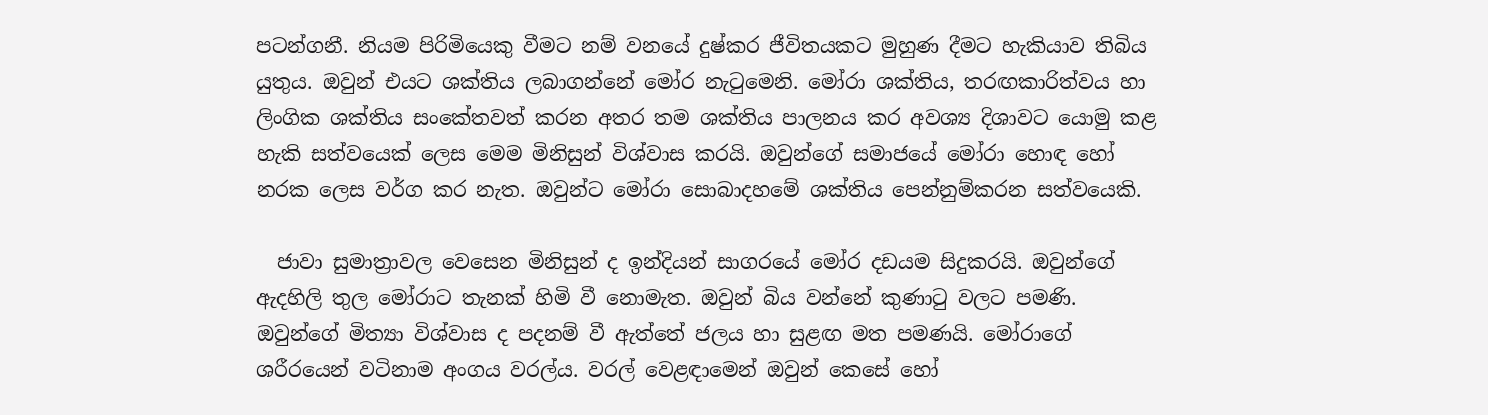පටන්ගනී. නියම පිරිමියෙකු වීමට නම් වනයේ දුෂ්කර ජීවිතයකට මුහුණ දීමට හැකියාව තිබිය යුතුය. ඔවුන් එයට ශක්තිය ලබාගන්නේ මෝර නැටුමෙනි. මෝරා ශක්තිය, තරඟකාරිත්වය හා ලිංගික ශක්තිය සංකේතවත් කරන අතර තම ශක්තිය පාලනය කර අවශ්‍ය දිශාවට යොමු කළ හැකි සත්වයෙක් ලෙස මෙම මිනිසුන් විශ්වාස කරයි. ඔවුන්ගේ සමාජයේ මෝරා හොඳ හෝ නරක ලෙස වර්ග කර නැත. ඔවුන්ට මෝරා සොබාදහමේ ශක්තිය පෙන්නුම්කරන සත්වයෙකි.

  ජාවා සුමාත්‍රාවල වෙසෙන මිනිසුන් ද ඉන්දියන් සාගරයේ මෝර දඩයම සිදුකරයි. ඔවුන්ගේ ඇදහිලි තුල මෝරාට තැනක් හිමි වී නොමැත. ඔවුන් බිය වන්නේ කුණාටු වලට පමණි. ඔවුන්ගේ මිත්‍යා විශ්වාස ද පදනම් වී ඇත්තේ ජලය හා සුළඟ මත පමණයි. මෝරාගේ ශරීරයෙන් වටිනාම අංගය වරල්ය. වරල් වෙළඳාමෙන් ඔවුන් කෙසේ හෝ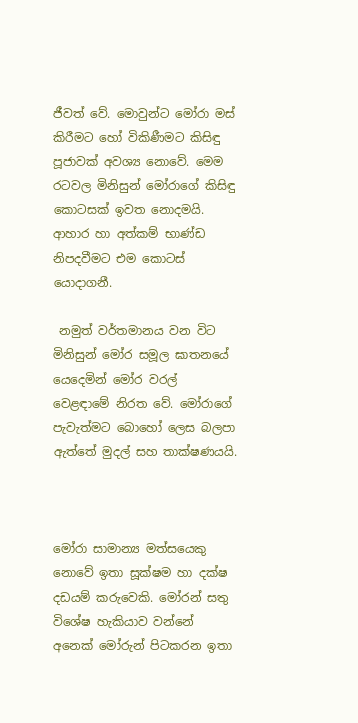ජීවත් වේ. මොවුන්ට මෝරා මස් කිරීමට හෝ විකිණීමට කිසිඳු පූජාවක් අවශ්‍ය නොවේ. මෙම රටවල මිනිසුන් මෝරාගේ කිසිඳු කොටසක් ඉවත නොදමයි. ආහාර හා අත්කම් භාණ්ඩ නිපදවීමට එම කොටස් යොදාගනී.

 නමුත් වර්තමානය වන විට මිනිසුන් මෝර සමූල ඝාතනයේ යෙදෙමින් මෝර වරල් වෙළඳාමේ නිරත වේ. මෝරාගේ පැවැත්මට බොහෝ ලෙස බලපා ඇත්තේ මුදල් සහ තාක්ෂණයයි.



මෝරා සාමාන්‍ය මත්සයෙකු නොවේ ඉතා සූක්ෂම හා දක්ෂ දඩයම් කරුවෙකි. මෝරන් සතු විශේෂ හැකියාව වන්නේ අනෙක් මෝරුන් පිටකරන ඉතා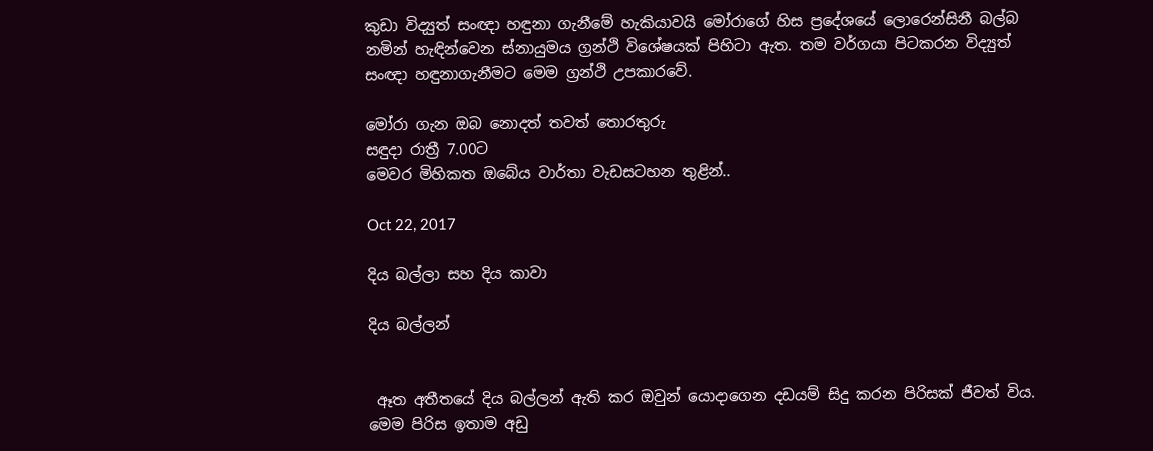කුඩා විද්‍යුත් සංඥා හඳුනා ගැනීමේ හැකියාවයි මෝරාගේ හිස ප්‍රදේශයේ ලොරෙන්සිනී බල්බ නමින් හැඳින්වෙන ස්නායුමය ග්‍රන්ථි විශේෂයක් පිහිටා ඇත. තම වර්ගයා පිටකරන විද්‍යුත් සංඥා හඳුනාගැනීමට මෙම ග්‍රන්ථි උපකාරවේ.

මෝරා ගැන ඔබ නොදත් තවත් තොරතුරු
සඳුදා රාත්‍රී 7.00ට
මෙවර මිහිකත ඔබේය වාර්තා වැඩසටහන තුළින්..

Oct 22, 2017

දිය බල්ලා සහ දිය කාවා

දිය බල්ලන්


 ඈත අතීතයේ දිය බල්ලන් ඇති කර ඔවුන් යොදාගෙන දඩයම් සිදු කරන පිරිසක් ජීවත් විය. මෙම පිරිස ඉතාම අඩු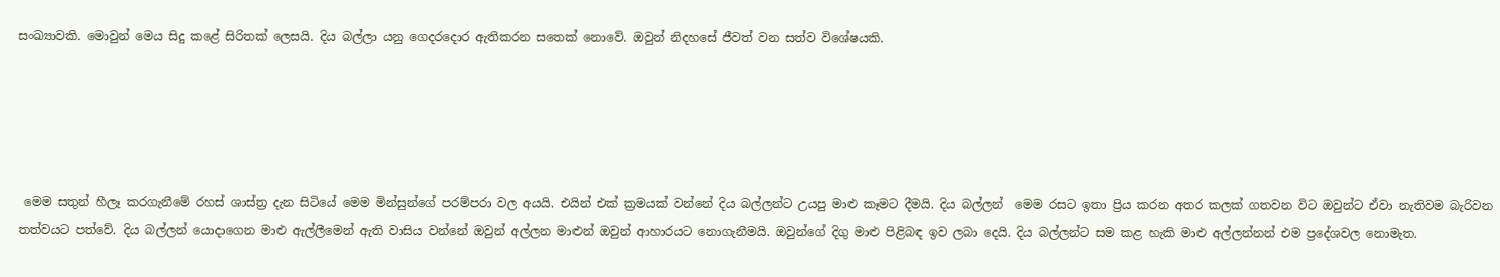සංඛ්‍යාවකි. මොවුන් මෙය සිදු කළේ සිරිතක් ලෙසයි. දිය බල්ලා යනු ගෙදරදොර ඇතිකරන සතෙක් නොවේ. ඔවුන් නිදහසේ ජීවත් වන සත්ව විශේෂයකි.





 මෙම සතුන් හීලෑ කරගැනීමේ රහස් ශාස්ත්‍ර දැන සිටියේ මෙම මින්සුන්ගේ පරම්පරා වල අයයි. එයින් එක් ක්‍රමයක් වන්නේ දිය බල්ලන්ට උයපු මාළු කෑමට දීමයි. දිය බල්ලන්  මෙම රසට ඉතා ප්‍රිය කරන අතර කලක් ගතවන විට ඔවුන්ට ඒවා නැතිවම බැරිවන තත්වයට පත්වේ. දිය බල්ලන් යොදාගෙන මාළු ඇල්ලීමෙන් ඇති වාසිය වන්නේ ඔවුන් අල්ලන මාළුන් ඔවුන් ආහාරයට නොගැනීමයි. ඔවුන්ගේ දිගු මාළු පිළිබඳ ඉව ලබා දෙයි. දිය බල්ලන්ට සම කළ හැකි මාළු අල්ලන්නන් එම ප්‍රදේශවල නොමැත.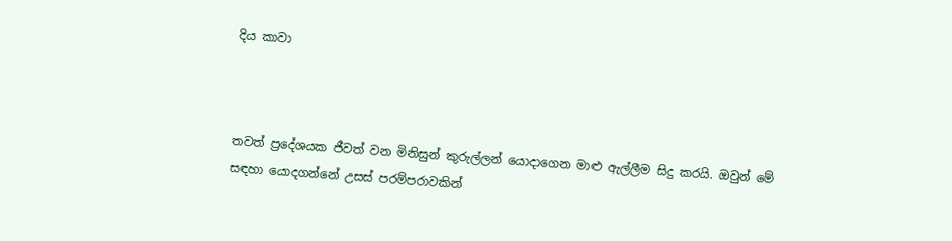දිය කාවා



තවත් ප්‍රදේශයක ජීවත් වන මිනිසුන් කුරුල්ලන් යොදාගෙන මාළු ඇල්ලීම සිදු කරයි. ඔවුන් මේ සඳහා යොදගන්නේ උසස් පරම්පරාවකින්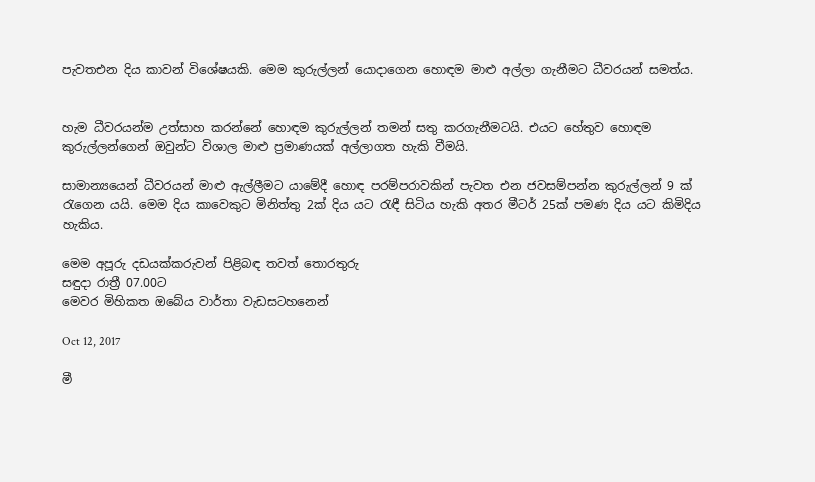පැවතඑන දිය කාවන් විශේෂයකි. මෙම කුරුල්ලන් යොදාගෙන හොඳම මාළු අල්ලා ගැනීමට ධීවරයන් සමත්ය.


හැම ධීවරයන්ම උත්සාහ කරන්නේ හොඳම කුරුල්ලන් තමන් සතු කරගැනීමටයි. එයට හේතුව හොඳම කුරුල්ලන්ගෙන් ඔවුන්ට විශාල මාළු ප්‍රමාණයක් අල්ලාගත හැකි වීමයි.

සාමාන්‍යයෙන් ධීවරයන් මාළු ඇල්ලීමට යාමේදී හොඳ පරම්පරාවකින් පැවත එන ජවසම්පන්න කුරුල්ලන් 9 ක් රැගෙන යයි. මෙම දිය කාවෙකුට මිනිත්තු 2ක් දිය යට රැඳී සිටිය හැකි අතර මීටර් 25ක් පමණ දිය යට කිමිදිය හැකිය.

මෙම අපූරු දඩයක්කරුවන් පිළිබඳ තවත් තොරතුරු
සඳුදා රාත්‍රී 07.00ට
මෙවර මිහිකත ඔබේය වාර්තා වැඩසටහනෙන්

Oct 12, 2017

මී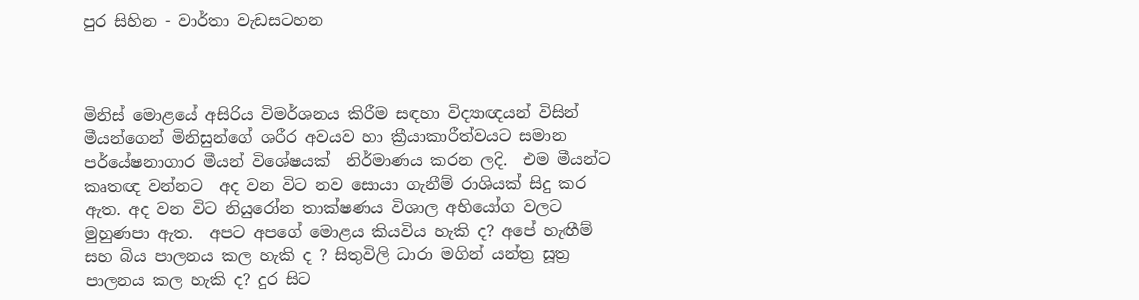පුර සිහින - වාර්තා වැඩසටහන



මිනිස් මොළයේ අසිරිය විමර්ශනය කිරීම සඳහා විද්‍යාඥයන් විසින්  මීයන්ගෙන් මිනිසුන්ගේ ශරීර අවයව හා ක්‍රීයාකාරීත්වයට සමාන පර්යේෂනාගාර මීයන් විශේෂයක්  නිර්මාණය කරන ලදි.  එම මීයන්ට කෘතඥ වන්නට  අද වන විට නව සොයා ගැනීම් රාශියක් සිදු කර ඇත. අද වන විට නියුරෝන තාක්ෂණය විශාල අභියෝග වලට මුහුණපා ඇත.  අපට අපගේ මොළය කියවිය හැකි ද? අපේ හැඟීම් සහ බිය පාලනය කල හැකි ද ? සිතුවිලි ධාරා මගින් යන්ත්‍ර සූත්‍ර පාලනය කල හැකි ද? දුර සිට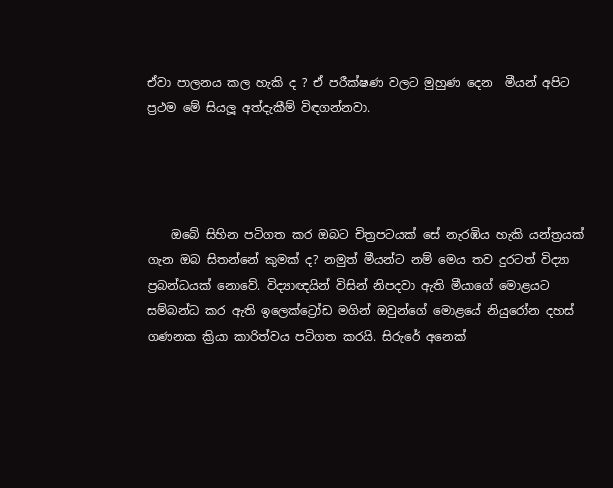ඒවා පාලනය කල හැකි ද ? ඒ පරීක්ෂණ වලට මුහුණ දෙන  මීයන් අපිට ප්‍රථම මේ සියලූ අත්දැකීම් විඳගන්නවා.




    ඔබේ සිහින පටිගත කර ඔබට චිත්‍රපටයක් සේ නැරඹිය හැකි යන්ත්‍රයක් ගැන ඔබ සිතන්නේ කුමක් ද? නමුත් මීයන්ට නම් මෙය තව දුරටත් විද්‍යා ප්‍රබන්ධයක් නොවේ. විද්‍යාඥයින් විසින් නිපදවා ඇති මීයාගේ මොළයට සම්බන්ධ කර ඇති ඉලෙක්ට්‍රෝඩ මගින් ඔවුන්ගේ මොළයේ නියුරෝන දහස් ගණනක ක්‍රියා කාරිත්වය පටිගත කරයි. සිරුරේ අනෙක්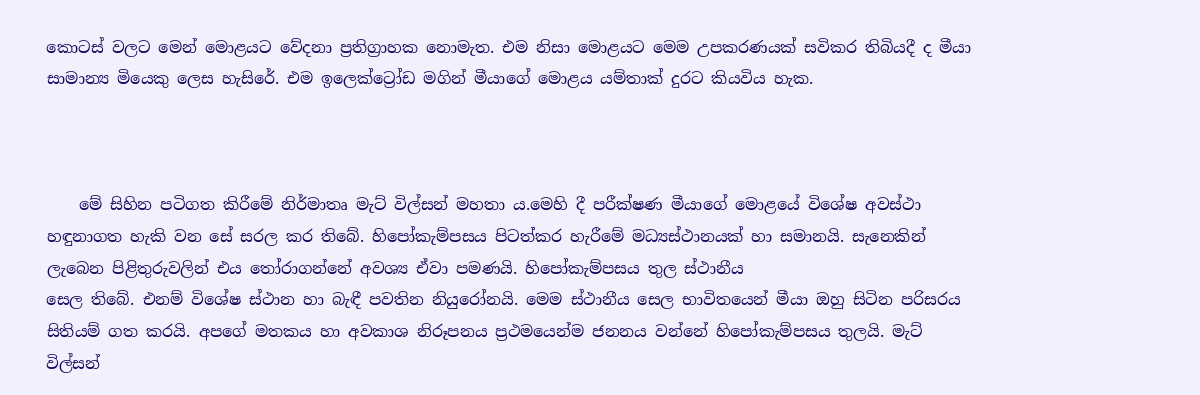කොටස් වලට මෙන් මොළයට වේදනා ප්‍රතිග්‍රාහක නොමැත. එම නිසා මොළයට මෙම උපකරණයක් සවිකර තිබියදී ද මීයා සාමාන්‍ය මියෙකු ලෙස හැසිරේ. එම ඉලෙක්ට්‍රෝඩ මගින් මීයාගේ මොළය යම්තාක් දුරට කියවිය හැක.



    මේ සිහින පටිගත කිරීමේ නිර්මාතෘ මැට් විල්සන් මහතා ය.මෙහි දී පරීක්ෂණ මීයාගේ මොළයේ විශේෂ අවස්ථා හඳුනාගත හැකි වන සේ සරල කර තිබේ. හිපෝකැම්පසය පිටත්කර හැරීමේ මධ්‍යස්ථානයක් හා සමානයි. සැනෙකින් ලැබෙන පිළිතුරුවලින් එය තෝරාගන්නේ අවශ්‍ය ඒවා පමණයි. හිපෝකැම්පසය තුල ස්ථානීය
සෙල තිබේ. එනම් විශේෂ ස්ථාන හා බැඳී පවතින නියුරෝනයි. මෙම ස්ථානීය සෙල භාවිතයෙන් මීයා ඔහු සිටින පරිසරය සිතියම් ගත කරයි. අපගේ මතකය හා අවකාශ නිරූපනය ප්‍රථමයෙන්ම ජනනය වන්නේ හිපෝකැම්පසය තුලයි. මැට් විල්සන්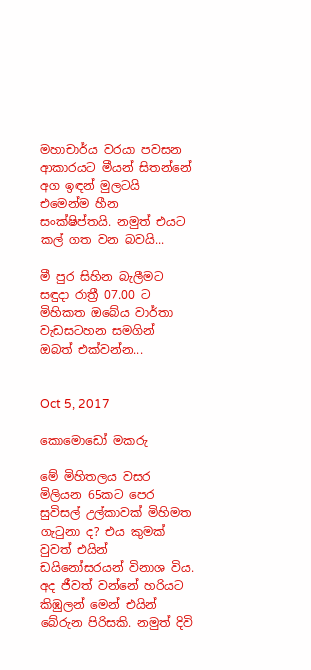මහාචාර්ය වරයා පවසන ආකාරයට මීයන් සිතන්නේ අග ඉඳන් මුලටයි එමෙන්ම හීන සංක්ෂිප්තයි. නමුත් එයට කල් ගත වන බවයි...

මී පුර සිහින බැලීමට
සඳුදා රාත්‍රී 07.00 ට
මිහිකත ඔබේය වාර්තා වැඩසටහන සමගින්
ඔබත් එක්වන්න...


Oct 5, 2017

කොමොඩෝ මකරු

මේ මිහිතලය වසර මිලියන 65කට පෙර සුවිසල් උල්කාවක් මිහිමත ගැටුනා ද? එය කුමක් වුවත් එයින් ඩයිනෝසරයන් විනාශ විය. අද ජීවත් වන්නේ හරියට කිඹුලන් මෙන් එයින් බේරුන පිරිසකි. නමුත් දිවි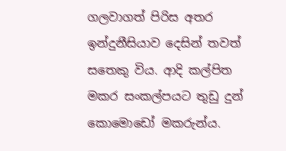ගලවාගත් පිරිස අතර ඉන්දුනීසියාව දෙසින් තවත් සතෙකු විය. ආදි කල්පිත මකර සංකල්පයට තුඩු දුන් කොමොඩෝ මකරුන්ය.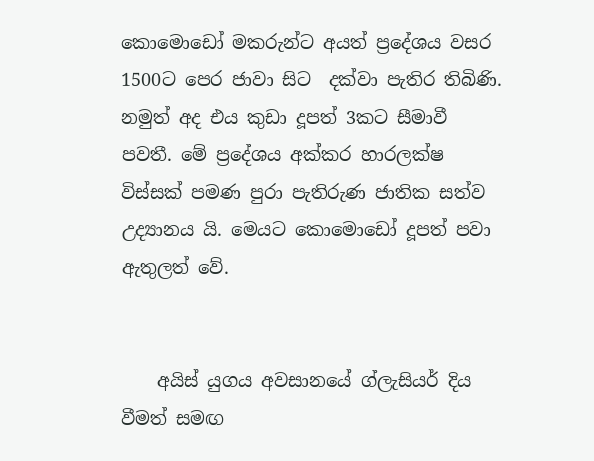කොමොඩෝ මකරුන්ට අයත් ප්‍රදේශය වසර 1500ට පෙර ජාවා සිට  දක්වා පැතිර තිබිණි. නමුත් අද එය කුඩා දූපත් 3කට සීමාවී පවතී. මේ ප්‍රදේශය අක්කර හාරලක්ෂ විස්සක් පමණ පුරා පැතිරුණ ජාතික සත්ව උද්‍යානය යි. මෙයට කොමොඩෝ දූපත් පවා ඇතුලත් වේ.


    අයිස් යුගය අවසානයේ ග්ලැසියර් දිය වීමත් සමඟ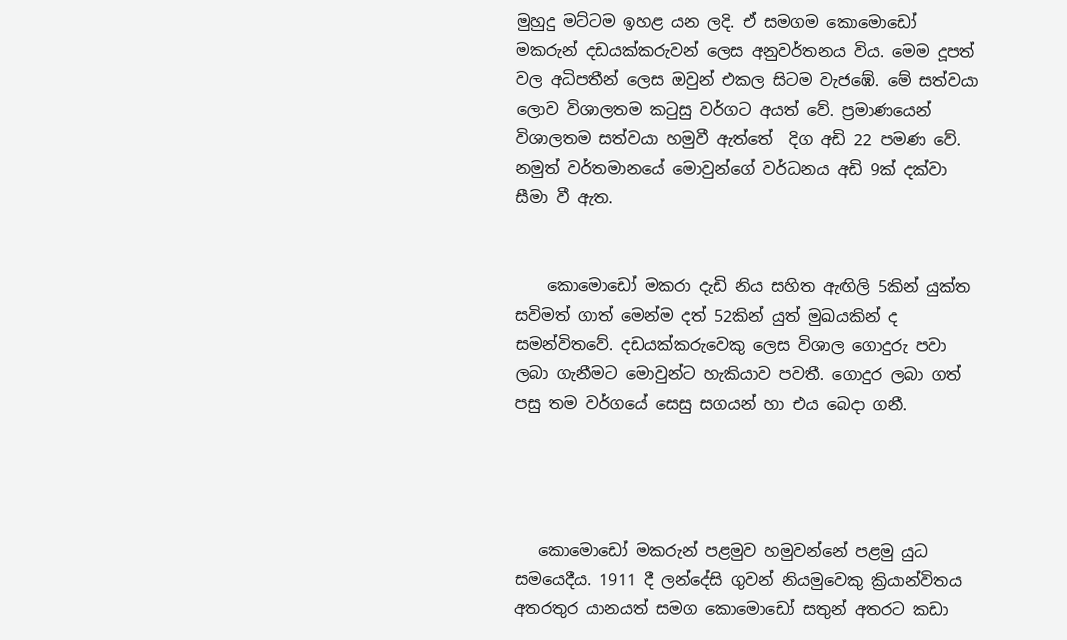මුහුදු මට්ටම ඉහළ යන ලදි. ඒ සමගම කො‍මොඩෝ මකරුන් දඩයක්කරුවන් ලෙස අනුවර්තනය විය. මෙම දූපත් වල අධිපතීන් ලෙස ඔවුන් එකල සිටම වැජඹේ. මේ සත්වයා ලොව විශාලතම කටුසු වර්ගට අයත් වේ. ප්‍රමාණයෙන් විශාලතම සත්වයා හමුවී ඇත්තේ  දිග අඩි 22 පමණ වේ. නමුත් වර්තමානයේ මොවුන්ගේ වර්ධනය අඩි 9ක් දක්වා සීමා වී ඇත.


    කොමොඩෝ මකරා දැඩි නිය සහිත ඇඟිලි 5කින් යුක්ත සවිමත් ගාත් මෙන්ම දත් 52කින් යුත් මුඛයකින් ද සමන්විතවේ. දඩයක්කරුවෙකු ලෙස විශාල ගොදුරු පවා ලබා ගැනීමට මොවුන්ට හැකියාව පවතී. ගොදුර ලබා ගත් පසු තම වර්ගයේ සෙසු සගයන් හා එය බෙදා ගනී.




   කො‍මොඩෝ මකරුන් පළමුව හමුවන්නේ පළමු යුධ සමයෙදීය. 1911 දී ලන්දේසි ගුවන් නියමුවෙකු ක්‍රියාන්විතය අතරතුර යානයත් සමග කොමොඩෝ සතුන් අතරට කඩා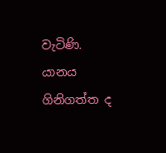වැටිණි. යානය ගිනිගත්ත ද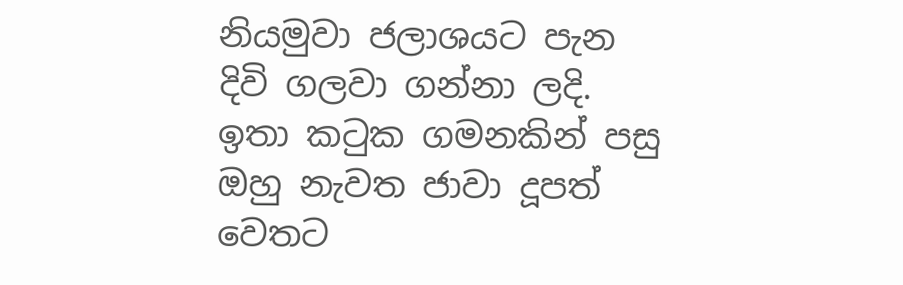නියමුවා ජලාශයට පැන දිවි ගලවා ගන්නා ලදි. ඉතා කටුක ගමනකින් පසු ඔහු නැවත ජාවා දූපත් වෙතට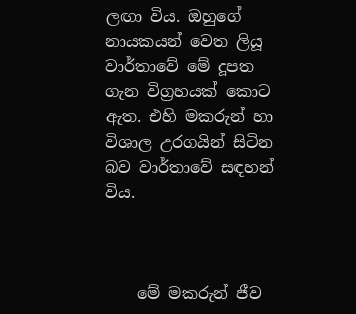ලඟා විය. ඔහුගේ නායකයන් වෙත ලියූ වාර්තාවේ මේ දූපත ගැන විග්‍රහයක් කොට ඇත. එහි මකරුන් හා විශාල උරගයින් සිටින බව වාර්තාවේ සඳහන් විය.



    මේ මකරුන් ජීව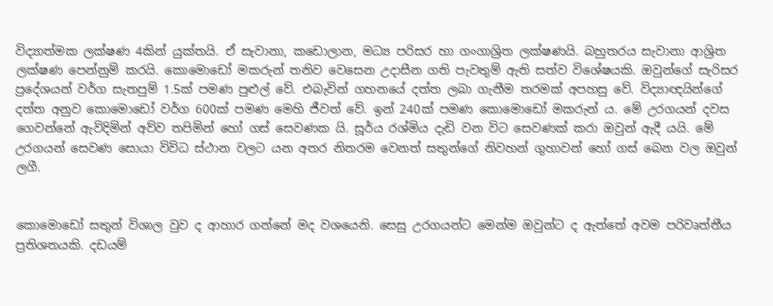විද්‍යාත්මක ලක්ෂණ 4කින් යුක්තයි. ඒ සැවානා, කඩොලාන, මධ්‍ය පරිසර හා ගංගාශ්‍රිත ලක්ෂණයි. බහුතරය සැවානා ආශ්‍රිත ලක්ෂණ පෙන්නුම් කරයි. කොමොඩෝ මකරුන් තනිව වෙසෙන උදාසීන ගති පැවතුම් ඇති සත්ව විශේෂයකි. ඔවුන්ගේ සැරිසර ප්‍රදේශයන් වර්ග සැතපුම් 1.5ක් පමණ පුළුල් වේ. එබැවින් ගහනයේ දත්ත ලබා ගැනීම තරමක් අපහසු වේ. විද්‍යාඥයින්ගේ දත්ත අනුව කොමොඩෝ වර්ග 600ක් පමණ මෙහි ජීවත් වේ. ඉන් 240ක් පමණ කොමොඩෝ මකරුන් ය. මේ උරගයන් දවස ගෙවන්නේ ඇවිදිමින් අව්ව තපිමින් හෝ ගස් සෙවණක යි. සූර්ය රශ්මිය දැඩි වන විට සෙවණක් කරා ඔවුන් ඇදී යයි. මේ උරගයන් සෙවණ සොයා විවිධ ස්ථාන වලට යන අතර නිතරම වෙනත් සතුන්ගේ නිවහන් ගුහාවන් හෝ ගස් බෙන වල ඔවුන් ලගී.


කොමොඩෝ සතුන් විශාල වුව ද ආහාර ගන්නේ මද වශයෙනි. සෙසු උරගයන්ට මෙන්ම ඔවුන්ට ද ඇත්තේ අවම පරිවෘත්තීය ප්‍රතිශතයකි. දඩයම්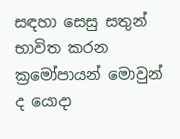සඳහා සෙසු සතුන් භාවිත කරන ක්‍රමෝපායන් මොවුන් ද යොදා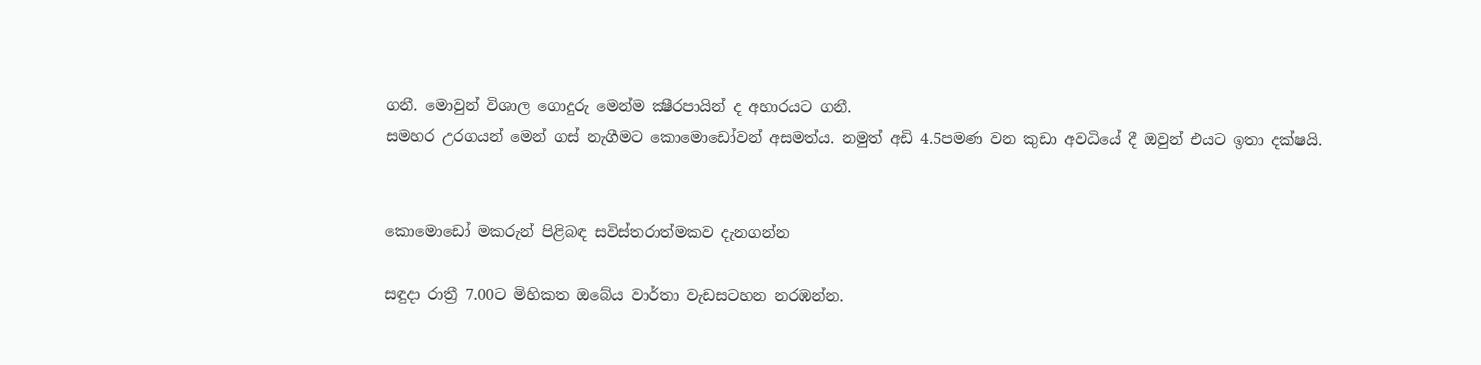ගනී. මොවුන් විශාල ගොදුරු මෙන්ම ක්‍ෂීරපායින් ද අහාරයට ගනී.
සමහර උරගයන් මෙන් ගස් නැගීමට කොමොඩෝවන් අසමත්ය. නමුත් අඩි 4.5පමණ වන කුඩා අවධියේ දී ඔවුන් එයට ඉතා දක්ෂයි.


කොමොඩෝ මකරුන් පිළිබඳ සවිස්තරාත්මකව දැනගන්න

සඳුදා රාත්‍රී 7.00ට මිහිකත ඔබේය වාර්තා වැඩසටහන නරඹන්න.